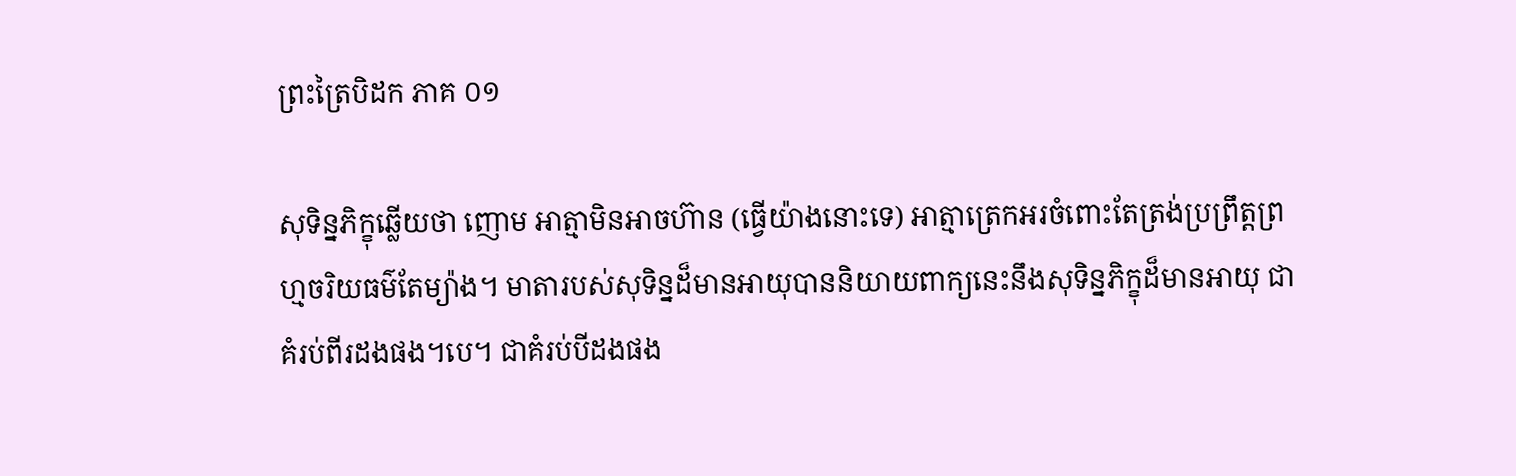ព្រះត្រៃបិដក ភាគ ០១

សុទិន្នភិក្ខុឆ្លើយថា ញោម អាត្មាមិនអាចហ៊ាន (ធ្វើយ៉ាងនោះទេ) អាត្មាត្រេកអរចំពោះតែត្រង់ប្រព្រឹត្តព្រហ្មចរិយធម៌តែម្យ៉ាង។ មាតារបស់សុទិន្នដ៏មានអាយុបាននិយាយពាក្យនេះនឹងសុទិន្នភិក្ខុដ៏មានអាយុ ជាគំរប់ពីរដងផង។បេ។ ជាគំរប់បីដងផង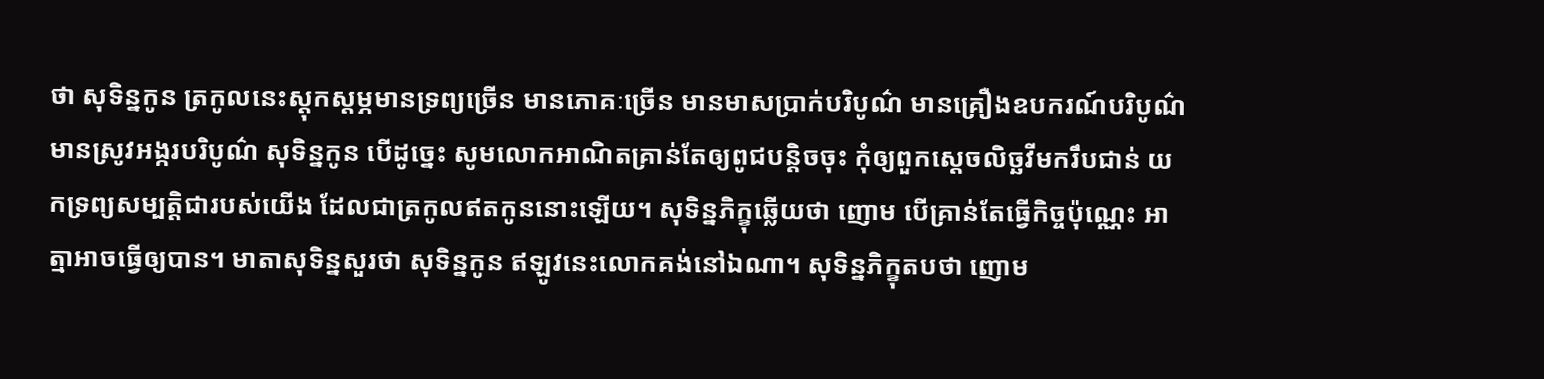ថា សុទិន្នកូន ត្រកូលនេះស្តុកស្តម្ភមានទ្រព្យច្រើន មានភោគៈច្រើន មានមាសប្រាក់បរិបូណ៌ មានគ្រឿងឧបករណ៍បរិបូណ៌ មានស្រូវអង្ករបរិបូណ៌ សុទិន្នកូន បើដូច្នេះ សូមលោកអាណិតគ្រាន់តែឲ្យពូជបន្តិចចុះ កុំឲ្យពួកស្តេចលិច្ឆវីមករឹបជាន់ យកទ្រព្យសម្បត្តិជារបស់យើង ដែលជាត្រកូលឥតកូននោះឡើយ។ សុទិន្នភិក្ខុឆ្លើយថា ញោម បើគ្រាន់តែធ្វើកិច្ចប៉ុណ្ណេះ អាត្មាអាចធ្វើឲ្យបាន។ មាតាសុទិន្នសួរថា សុទិន្នកូន ឥឡូវនេះលោកគង់នៅឯណា។ សុទិន្នភិក្ខុតបថា ញោម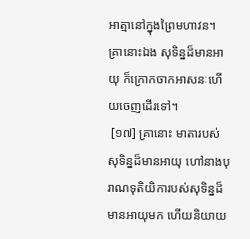អាត្មានៅក្នុងព្រៃមហាវន។ គ្រានោះឯង សុទិន្នដ៏មានអាយុ ក៏ក្រោកចាកអាសនៈហើយចេញដើរទៅ។
 [១៧] គ្រានោះ មាតារបស់សុទិន្នដ៏មានអាយុ ហៅនាងបុរាណទុតិយិការបស់សុទិន្នដ៏មានអាយុមក ហើយនិយាយ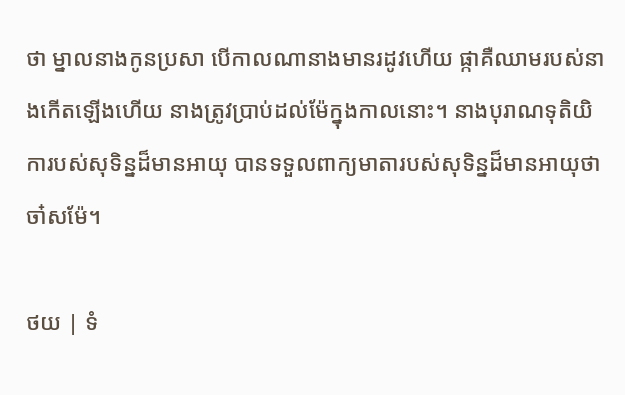ថា ម្នាលនាងកូនប្រសា បើកាលណានាងមានរដូវហើយ ផ្កាគឺឈាមរបស់នាងកើតឡើងហើយ នាងត្រូវប្រាប់ដល់ម៉ែក្នុងកាលនោះ។ នាងបុរាណទុតិយិការបស់សុទិន្នដ៏មានអាយុ បានទទួលពាក្យមាតារបស់សុទិន្នដ៏មានអាយុថា ចា៎សម៉ែ។

ថយ | ទំ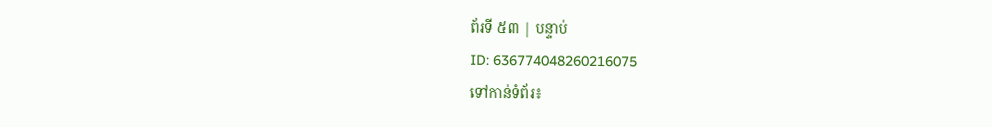ព័រទី ៥៣ | បន្ទាប់
ID: 636774048260216075
ទៅកាន់ទំព័រ៖